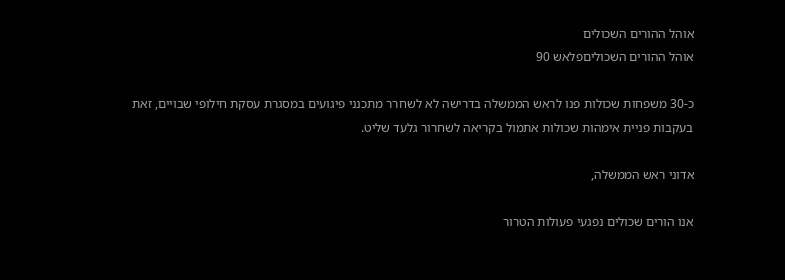אוהל ההורים השכולים
אוהל ההורים השכוליםפלאש 90

כ-30 משפחות שכולות פנו לראש הממשלה בדרישה לא לשחרר מתכנני פיגועים במסגרת עסקת חילופי שבויים, זאת בעקבות פניית אימהות שכולות אתמול בקריאה לשחרור גלעד שליט.

אדוני ראש הממשלה,

אנו הורים שכולים נפגעי פעולות הטרור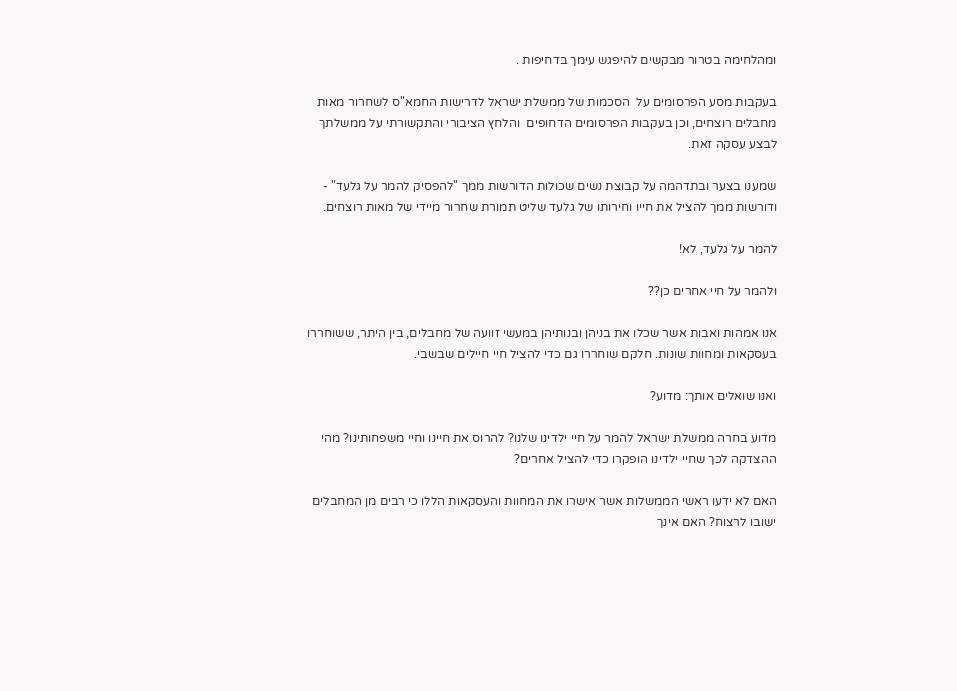ומהלחימה בטרור מבקשים להיפגש עימך בדחיפות .

בעקבות מסע הפרסומים על  הסכמות של ממשלת ישראל לדרישות החמא"ס לשחרור מאות מחבלים רוצחים, וכן בעקבות הפרסומים הדחופים  והלחץ הציבורי והתקשורתי על ממשלתך לבצע עסקה זאת.

שמענו בצער ובתדהמה על קבוצת נשים שכולות הדורשות ממך "להפסיק להמר על גלעד" - ודורשות ממך להציל את חייו וחירותו של גלעד שליט תמורת שחרור מיידי של מאות רוצחים.

להמר על גלעד, לא!

ולהמר על חיי אחרים כן??

אנו אמהות ואבות אשר שכלו את בניהן ובנותיהן במעשי זוועה של מחבלים, בין היתר, ששוחררו בעסקאות ומחוות שונות. חלקם שוחררו גם כדי להציל חיי חיילים שבשבי.

ואנו שואלים אותך: מדוע?

מדוע בחרה ממשלת ישראל להמר על חיי ילדינו שלנו? להרוס את חיינו וחיי משפחותינו? מהי ההצדקה לכך שחיי ילדינו הופקרו כדי להציל אחרים?

האם לא ידעו ראשי הממשלות אשר אישרו את המחוות והעסקאות הללו כי רבים מן המחבלים ישובו לרצוח? האם אינך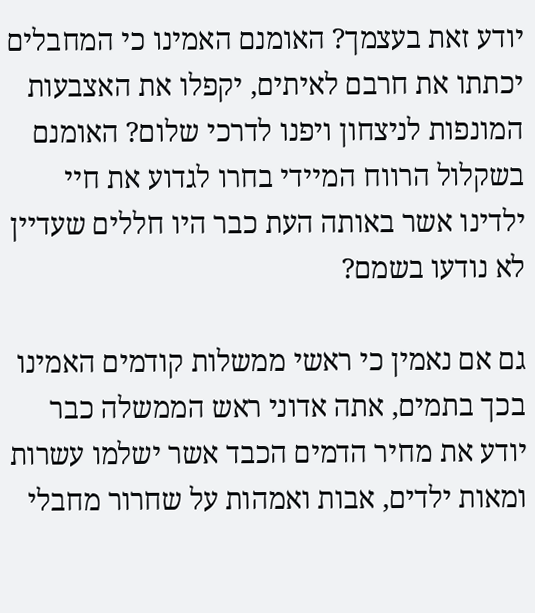יודע זאת בעצמך? האומנם האמינו כי המחבלים יכתתו את חרבם לאיתים, יקפלו את האצבעות המונפות לניצחון ויפנו לדרכי שלום? האומנם בשקלול הרווח המיידי בחרו לגדוע את חיי ילדינו אשר באותה העת כבר היו חללים שעדיין לא נודעו בשמם?

גם אם נאמין כי ראשי ממשלות קודמים האמינו בכך בתמים, אתה אדוני ראש הממשלה כבר יודע את מחיר הדמים הכבד אשר ישלמו עשרות ומאות ילדים, אבות ואמהות על שחרור מחבלי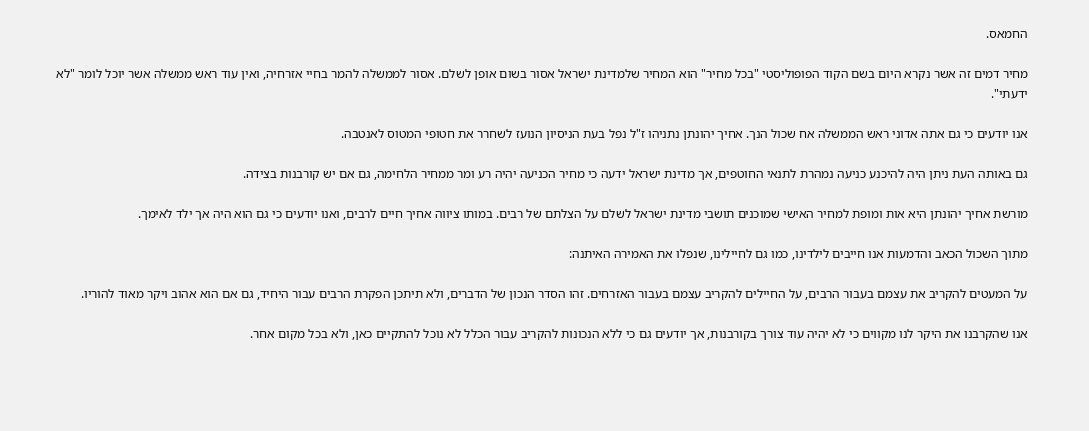החמאס.

מחיר דמים זה אשר נקרא היום בשם הקוד הפופוליסטי "בכל מחיר" הוא המחיר שלמדינת ישראל אסור בשום אופן לשלם. אסור לממשלה להמר בחיי אזרחיה, ואין עוד ראש ממשלה אשר יוכל לומר "לא ידעתי".

אנו יודעים כי גם אתה אדוני ראש הממשלה אח שכול הנך. אחיך יהונתן נתניהו ז"ל נפל בעת הניסיון הנועז לשחרר את חטופי המטוס לאנטבה.

גם באותה העת ניתן היה להיכנע כניעה נמהרת לתנאי החוטפים, אך מדינת ישראל ידעה כי מחיר הכניעה יהיה רע ומר ממחיר הלחימה, גם אם יש קורבנות בצידה.

מורשת אחיך יהונתן היא אות ומופת למחיר האישי שמוכנים תושבי מדינת ישראל לשלם על הצלתם של רבים. במותו ציווה אחיך חיים לרבים, ואנו יודעים כי גם הוא היה אך ילד לאימך.

מתוך השכול הכאב והדמעות אנו חייבים לילדינו, כמו גם לחיילינו, שנפלו את האמירה האיתנה:

על המעטים להקריב את עצמם בעבור הרבים, על החיילים להקריב עצמם בעבור האזרחים. זהו הסדר הנכון של הדברים, ולא תיתכן הפקרת הרבים עבור היחיד, גם אם הוא אהוב ויקר מאוד להוריו.

אנו שהקרבנו את היקר לנו מקווים כי לא יהיה עוד צורך בקורבנות, אך יודעים גם כי ללא הנכונות להקריב עבור הכלל לא נוכל להתקיים כאן, ולא בכל מקום אחר.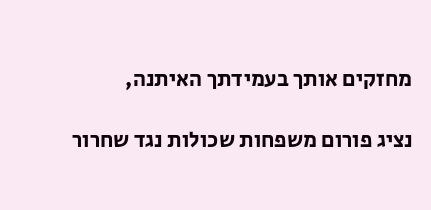מחזקים אותך בעמידתך האיתנה,

נציג פורום משפחות שכולות נגד שחרור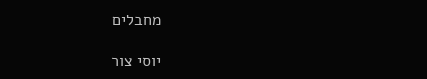מחבלים

יוסי צור